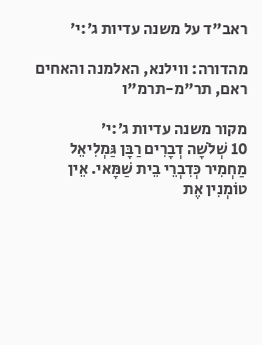ראב"ד על משנה עדיות ג׳:י׳

מהדורה: ווילנא, האלמנה והאחים ראם, תר"מ-תרמ"ו

מקור משנה עדיות ג׳:י׳
10 שְׁלֹשָׁה דְבָרִים רַבָּן גַּמְלִיאֵל מַחְמִיר כְּדִבְרֵי בֵית שַׁמָּאי. אֵין טוֹמְנִין אֶת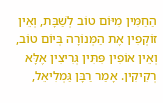הַחַמִּין מִיּוֹם טוֹב לְשַׁבָּת, וְאֵין זוֹקְפִין אֶת הַמְּנוֹרָה בְּיוֹם טוֹב, וְאֵין אוֹפִין פִּתִּין גְּרִיצִין אֶלָּא רְקִיקִין. אָמַר רַבָּן גַּמְלִיאֵל,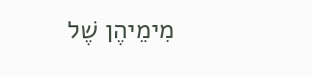מִימֵיהֶן שֶׁל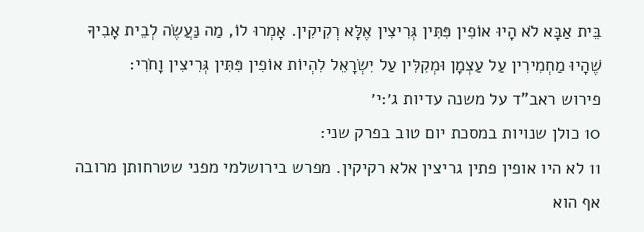בֵּית אַבָּא לֹא הָיוּ אוֹפִין פִּתִּין גְּרִיצִין אֶלָּא רְקִיקִין. אָמְרוּ לוֹ, מַה נַּעֲשֶׂה לְבֵית אָבִיךָ שֶׁהָיוּ מַחְמִירִין עַל עַצְמָן וּמְקִלִּין עַל יִשְׂרָאֵל לִהְיוֹת אוֹפִין פִּתִּין גְּרִיצִין וָחֹרִי:
פירוש ראב"ד על משנה עדיות ג׳:י׳
10 כולן שנויות במסכת יום טוב בפרק שני:
11 לא היו אופין פתין גריצין אלא רקיקין. מפרש בירושלמי מפני שטרחותן מרובה אף הוא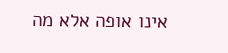אינו אופה אלא מה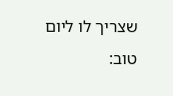שצריך לו ליום טוב: